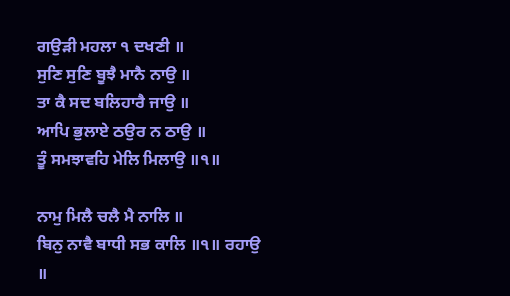ਗਉੜੀ ਮਹਲਾ ੧ ਦਖਣੀ ॥
ਸੁਣਿ ਸੁਣਿ ਬੂਝੈ ਮਾਨੈ ਨਾਉ ॥
ਤਾ ਕੈ ਸਦ ਬਲਿਹਾਰੈ ਜਾਉ ॥
ਆਪਿ ਭੁਲਾਏ ਠਉਰ ਨ ਠਾਉ ॥
ਤੂੰ ਸਮਝਾਵਹਿ ਮੇਲਿ ਮਿਲਾਉ ॥੧॥

ਨਾਮੁ ਮਿਲੈ ਚਲੈ ਮੈ ਨਾਲਿ ॥
ਬਿਨੁ ਨਾਵੈ ਬਾਧੀ ਸਭ ਕਾਲਿ ॥੧॥ ਰਹਾਉ ॥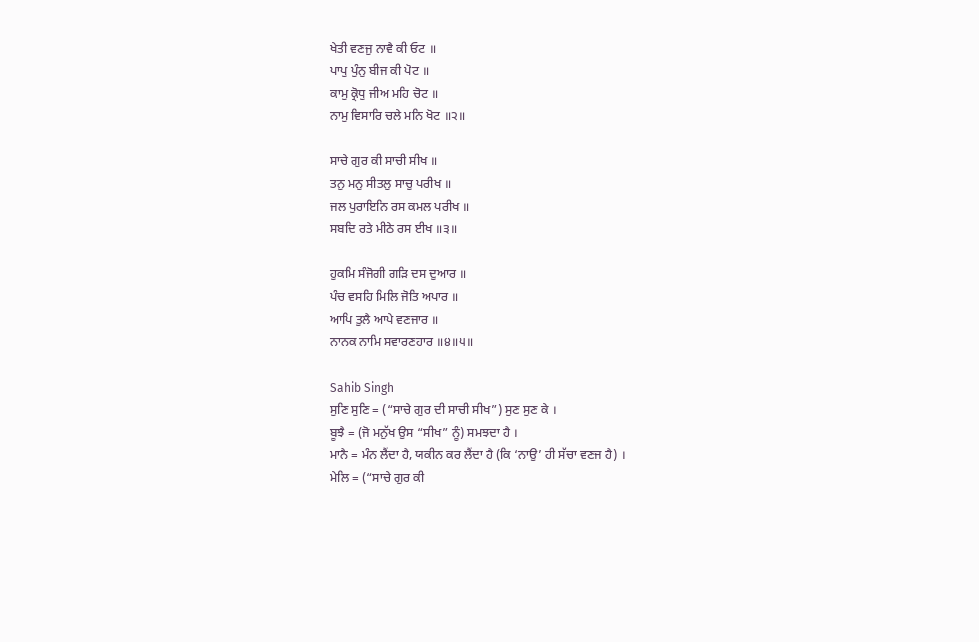ਖੇਤੀ ਵਣਜੁ ਨਾਵੈ ਕੀ ਓਟ ॥
ਪਾਪੁ ਪੁੰਨੁ ਬੀਜ ਕੀ ਪੋਟ ॥
ਕਾਮੁ ਕ੍ਰੋਧੁ ਜੀਅ ਮਹਿ ਚੋਟ ॥
ਨਾਮੁ ਵਿਸਾਰਿ ਚਲੇ ਮਨਿ ਖੋਟ ॥੨॥

ਸਾਚੇ ਗੁਰ ਕੀ ਸਾਚੀ ਸੀਖ ॥
ਤਨੁ ਮਨੁ ਸੀਤਲੁ ਸਾਚੁ ਪਰੀਖ ॥
ਜਲ ਪੁਰਾਇਨਿ ਰਸ ਕਮਲ ਪਰੀਖ ॥
ਸਬਦਿ ਰਤੇ ਮੀਠੇ ਰਸ ਈਖ ॥੩॥

ਹੁਕਮਿ ਸੰਜੋਗੀ ਗੜਿ ਦਸ ਦੁਆਰ ॥
ਪੰਚ ਵਸਹਿ ਮਿਲਿ ਜੋਤਿ ਅਪਾਰ ॥
ਆਪਿ ਤੁਲੈ ਆਪੇ ਵਣਜਾਰ ॥
ਨਾਨਕ ਨਾਮਿ ਸਵਾਰਣਹਾਰ ॥੪॥੫॥

Sahib Singh
ਸੁਣਿ ਸੁਣਿ = (“ਸਾਚੇ ਗੁਰ ਦੀ ਸਾਚੀ ਸੀਖ”) ਸੁਣ ਸੁਣ ਕੇ ।
ਬੂਝੈ = (ਜੋ ਮਨੁੱਖ ਉਸ “ਸੀਖ” ਨੂੰ) ਸਮਝਦਾ ਹੈ ।
ਮਾਨੈ = ਮੰਨ ਲੈਂਦਾ ਹੈ, ਯਕੀਨ ਕਰ ਲੈਂਦਾ ਹੈ (ਕਿ ‘ਨਾਉ’ ਹੀ ਸੱਚਾ ਵਣਜ ਹੈ) ।
ਮੇਲਿ = (“ਸਾਚੇ ਗੁਰ ਕੀ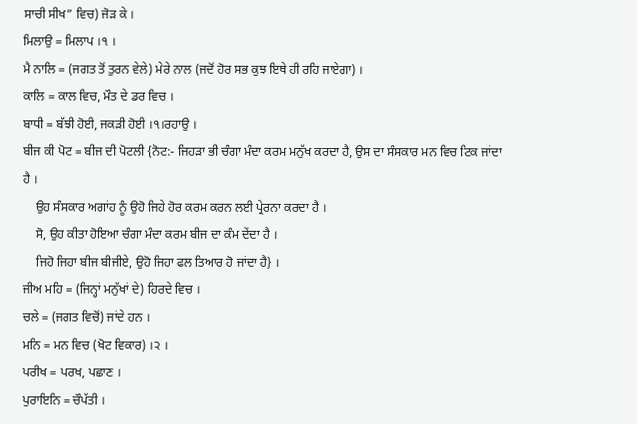ਸਾਚੀ ਸੀਖ” ਵਿਚ) ਜੋੜ ਕੇ ।
ਮਿਲਾਉ = ਮਿਲਾਪ ।੧ ।
ਮੈ ਨਾਲਿ = (ਜਗਤ ਤੋਂ ਤੁਰਨ ਵੇਲੇ) ਮੇਰੇ ਨਾਲ (ਜਦੋਂ ਹੋਰ ਸਭ ਕੁਝ ਇਥੇ ਹੀ ਰਹਿ ਜਾਏਗਾ) ।
ਕਾਲਿ = ਕਾਲ ਵਿਚ, ਮੌਤ ਦੇ ਡਰ ਵਿਚ ।
ਬਾਧੀ = ਬੱਝੀ ਹੋਈ, ਜਕੜੀ ਹੋਈ ।੧।ਰਹਾਉ ।
ਬੀਜ ਕੀ ਪੋਟ = ਬੀਜ ਦੀ ਪੋਟਲੀ {ਨੋਟ:- ਜਿਹੜਾ ਭੀ ਚੰਗਾ ਮੰਦਾ ਕਰਮ ਮਨੁੱਖ ਕਰਦਾ ਹੈ, ਉਸ ਦਾ ਸੰਸਕਾਰ ਮਨ ਵਿਚ ਟਿਕ ਜਾਂਦਾ ਹੈ ।
    ਉਹ ਸੰਸਕਾਰ ਅਗਾਂਹ ਨੂੰ ਉਹੋ ਜਿਹੇ ਹੋਰ ਕਰਮ ਕਰਨ ਲਈ ਪ੍ਰੇਰਨਾ ਕਰਦਾ ਹੈ ।
    ਸੋ, ਉਹ ਕੀਤਾ ਹੋਇਆ ਚੰਗਾ ਮੰਦਾ ਕਰਮ ਬੀਜ ਦਾ ਕੰਮ ਦੇਂਦਾ ਹੈ ।
    ਜਿਹੋ ਜਿਹਾ ਬੀਜ ਬੀਜੀਏ, ਉਹੋ ਜਿਹਾ ਫਲ ਤਿਆਰ ਹੋ ਜਾਂਦਾ ਹੈ} ।
ਜੀਅ ਮਹਿ = (ਜਿਨ੍ਹਾਂ ਮਨੁੱਖਾਂ ਦੇ) ਹਿਰਦੇ ਵਿਚ ।
ਚਲੇ = (ਜਗਤ ਵਿਚੋਂ) ਜਾਂਦੇ ਹਨ ।
ਮਨਿ = ਮਨ ਵਿਚ (ਖੋਟ ਵਿਕਾਰ) ।੨ ।
ਪਰੀਖ = ਪਰਖ, ਪਛਾਣ ।
ਪੁਰਾਇਨਿ = ਚੌਪੱਤੀ ।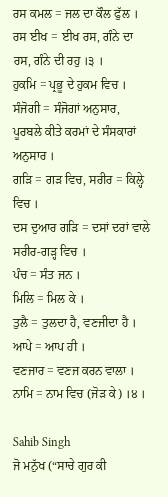ਰਸ ਕਮਲ = ਜਲ ਦਾ ਕੌਲ ਫੁੱਲ ।
ਰਸ ਈਖ = ਈਖ ਰਸ, ਗੰਨੇ ਦਾ ਰਸ, ਗੰਨੇ ਦੀ ਰਹੁ ।੩ ।
ਹੁਕਮਿ = ਪ੍ਰਭੂ ਦੇ ਹੁਕਮ ਵਿਚ ।
ਸੰਜੋਗੀ = ਸੰਜੋਗਾਂ ਅਨੁਸਾਰ, ਪੂਰਬਲੇ ਕੀਤੇ ਕਰਮਾਂ ਦੇ ਸੰਸਕਾਰਾਂ ਅਨੁਸਾਰ ।
ਗੜਿ = ਗੜ ਵਿਚ, ਸਰੀਰ = ਕਿਲ੍ਹੇ ਵਿਚ ।
ਦਸ ਦੁਆਰ ਗੜਿ = ਦਸਾਂ ਦਰਾਂ ਵਾਲੇ ਸਰੀਰ-ਗੜ੍ਹ ਵਿਚ ।
ਪੰਚ = ਸੰਤ ਜਨ ।
ਮਿਲਿ = ਮਿਲ ਕੇ ।
ਤੁਲੈ = ਤੁਲਦਾ ਹੈ, ਵਣਜੀਦਾ ਹੈ ।
ਆਪੇ = ਆਪ ਹੀ ।
ਵਣਜਾਰ = ਵਣਜ ਕਰਨ ਵਾਲਾ ।
ਨਾਮਿ = ਨਾਮ ਵਿਚ (ਜੋੜ ਕੇ) ।੪ ।

Sahib Singh
ਜੋ ਮਨੁੱਖ (“ਸਾਚੇ ਗੁਰ ਕੀ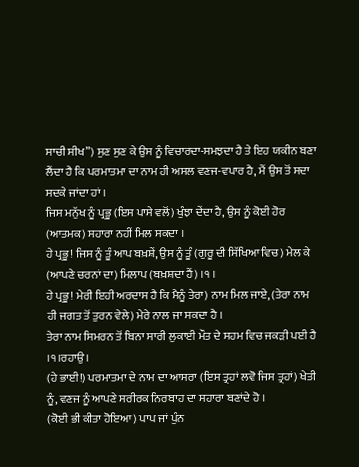ਸਾਚੀ ਸੀਖ”) ਸੁਣ ਸੁਣ ਕੇ ਉਸ ਨੂੰ ਵਿਚਾਰਦਾ-ਸਮਝਦਾ ਹੈ ਤੇ ਇਹ ਯਕੀਨ ਬਣਾ ਲੈਂਦਾ ਹੈ ਕਿ ਪਰਮਾਤਮਾ ਦਾ ਨਾਮ ਹੀ ਅਸਲ ਵਣਜ-ਵਪਾਰ ਹੈ, ਮੈਂ ਉਸ ਤੋਂ ਸਦਾ ਸਦਕੇ ਜਾਂਦਾ ਹਾਂ ।
ਜਿਸ ਮਨੁੱਖ ਨੂੰ ਪ੍ਰਭੂ (ਇਸ ਪਾਸੇ ਵਲੋਂ) ਖੁੰਝਾ ਦੇਂਦਾ ਹੈ, ਉਸ ਨੂੰ ਕੋਈ ਹੋਰ (ਆਤਮਕ) ਸਹਾਰਾ ਨਹੀਂ ਮਿਲ ਸਕਦਾ ।
ਹੇ ਪ੍ਰਭੂ! ਜਿਸ ਨੂੰ ਤੂੰ ਆਪ ਬਖ਼ਸ਼ੇਂ, ਉਸ ਨੂੰ ਤੂੰ (ਗੁਰੂ ਦੀ ਸਿੱਖਿਆ ਵਿਚ) ਮੇਲ ਕੇ (ਆਪਣੇ ਚਰਨਾਂ ਦਾ) ਮਿਲਾਪ (ਬਖ਼ਸ਼ਦਾ ਹੈਂ) ।੧ ।
ਹੇ ਪ੍ਰਭੂ! ਮੇਰੀ ਇਹੀ ਅਰਦਾਸ ਹੈ ਕਿ ਮੈਨੂੰ ਤੇਰਾ) ਨਾਮ ਮਿਲ ਜਾਏ, (ਤੇਰਾ ਨਾਮ ਹੀ ਜਗਤ ਤੋਂ ਤੁਰਨ ਵੇਲੇ) ਮੇਰੇ ਨਾਲ ਜਾ ਸਕਦਾ ਹੈ ।
ਤੇਰਾ ਨਾਮ ਸਿਮਰਨ ਤੋਂ ਬਿਨਾ ਸਾਰੀ ਲੁਕਾਈ ਮੌਤ ਦੇ ਸਹਮ ਵਿਚ ਜਕੜੀ ਪਈ ਹੈ ।੧।ਰਹਾਉ ।
(ਹੇ ਭਾਈ!) ਪਰਮਾਤਮਾ ਦੇ ਨਾਮ ਦਾ ਆਸਰਾ (ਇਸ ਤ੍ਰਹਾਂ ਲਵੋ ਜਿਸ ਤ੍ਰਹਾਂ) ਖੇਤੀ ਨੂੰ, ਵਣਜ ਨੂੰ ਆਪਣੇ ਸਰੀਰਕ ਨਿਰਬਾਹ ਦਾ ਸਹਾਰਾ ਬਣਾਂਦੇ ਹੋ ।
(ਕੋਈ ਭੀ ਕੀਤਾ ਹੋਇਆ) ਪਾਪ ਜਾਂ ਪੁੰਨ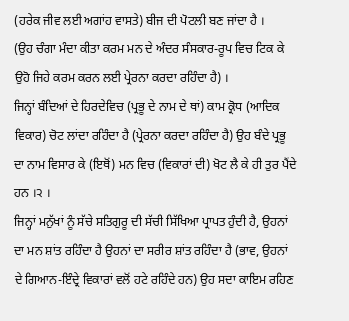(ਹਰੇਕ ਜੀਵ ਲਈ ਅਗਾਂਹ ਵਾਸਤੇ) ਬੀਜ ਦੀ ਪੋਟਲੀ ਬਣ ਜਾਂਦਾ ਹੈ ।
(ਉਹ ਚੰਗਾ ਮੰਦਾ ਕੀਤਾ ਕਰਮ ਮਨ ਦੇ ਅੰਦਰ ਸੰਸਕਾਰ-ਰੂਪ ਵਿਚ ਟਿਕ ਕੇ ਉਹੋ ਜਿਹੇ ਕਰਮ ਕਰਨ ਲਈ ਪ੍ਰੇਰਨਾ ਕਰਦਾ ਰਹਿੰਦਾ ਹੈ) ।
ਜਿਨ੍ਹਾਂ ਬੰਦਿਆਂ ਦੇ ਹਿਰਦੇਵਿਚ (ਪ੍ਰਭੂ ਦੇ ਨਾਮ ਦੇ ਥਾਂ) ਕਾਮ ਕ੍ਰੋਧ (ਆਦਿਕ ਵਿਕਾਰ) ਚੋਟ ਲਾਂਦਾ ਰਹਿੰਦਾ ਹੈ (ਪ੍ਰੇਰਨਾ ਕਰਦਾ ਰਹਿੰਦਾ ਹੈ) ਉਹ ਬੰਦੇ ਪ੍ਰਭੂ ਦਾ ਨਾਮ ਵਿਸਾਰ ਕੇ (ਇਥੋਂ) ਮਨ ਵਿਚ (ਵਿਕਾਰਾਂ ਦੀ) ਖੋਟ ਲੈ ਕੇ ਹੀ ਤੁਰ ਪੈਂਦੇ ਹਨ ।੨ ।
ਜਿਨ੍ਹਾਂ ਮਨੁੱਖਾਂ ਨੂੰ ਸੱਚੇ ਸਤਿਗੁਰੂ ਦੀ ਸੱਚੀ ਸਿੱਖਿਆ ਪ੍ਰਾਪਤ ਹੁੰਦੀ ਹੈ, ਉਹਨਾਂ ਦਾ ਮਨ ਸ਼ਾਂਤ ਰਹਿੰਦਾ ਹੈ ਉਹਨਾਂ ਦਾ ਸਰੀਰ ਸ਼ਾਂਤ ਰਹਿੰਦਾ ਹੈ (ਭਾਵ, ਉਹਨਾਂ ਦੇ ਗਿਆਨ-ਇੰਦ੍ਰੇ ਵਿਕਾਰਾਂ ਵਲੋਂ ਹਟੇ ਰਹਿੰਦੇ ਹਨ) ਉਹ ਸਦਾ ਕਾਇਮ ਰਹਿਣ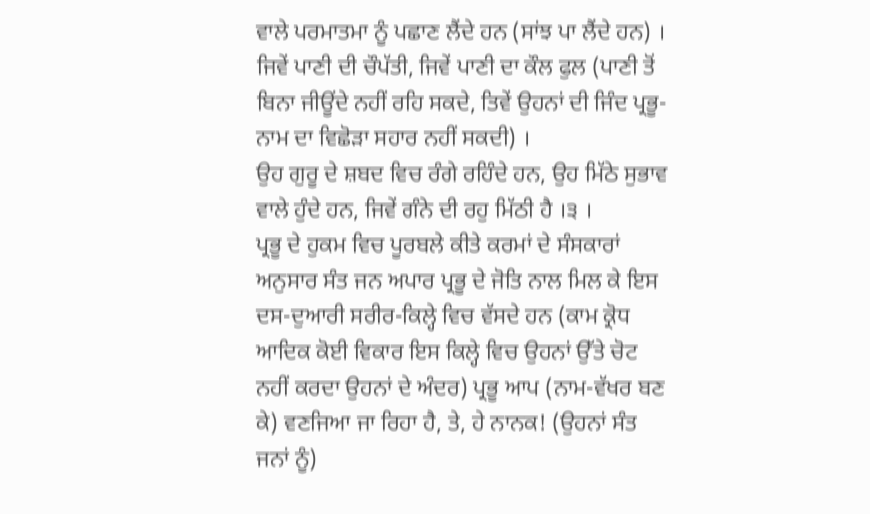ਵਾਲੇ ਪਰਮਾਤਮਾ ਨੂੰ ਪਛਾਣ ਲੈਂਦੇ ਹਨ (ਸਾਂਝ ਪਾ ਲੈਂਦੇ ਹਨ) ।
ਜਿਵੇਂ ਪਾਣੀ ਦੀ ਚੌਪੱਤੀ, ਜਿਵੇਂ ਪਾਣੀ ਦਾ ਕੌਲ ਫੁਲ (ਪਾਣੀ ਤੋਂ ਬਿਨਾ ਜੀਊਂਦੇ ਨਹੀਂ ਰਹਿ ਸਕਦੇ, ਤਿਵੇਂ ਉਹਨਾਂ ਦੀ ਜਿੰਦ ਪ੍ਰਭੂ-ਨਾਮ ਦਾ ਵਿਛੋੜਾ ਸਹਾਰ ਨਹੀਂ ਸਕਦੀ) ।
ਉਹ ਗੁਰੂ ਦੇ ਸ਼ਬਦ ਵਿਚ ਰੰਗੇ ਰਹਿੰਦੇ ਹਨ, ਉਹ ਮਿੱਠੇ ਸੁਭਾਵ ਵਾਲੇ ਹੁੰਦੇ ਹਨ, ਜਿਵੇਂ ਗੰਨੇ ਦੀ ਰਹੁ ਮਿੱਠੀ ਹੈ ।੩ ।
ਪ੍ਰਭੂ ਦੇ ਹੁਕਮ ਵਿਚ ਪੂਰਬਲੇ ਕੀਤੇ ਕਰਮਾਂ ਦੇ ਸੰਸਕਾਰਾਂ ਅਨੁਸਾਰ ਸੰਤ ਜਨ ਅਪਾਰ ਪ੍ਰਭੂ ਦੇ ਜੋਤਿ ਨਾਲ ਮਿਲ ਕੇ ਇਸ ਦਸ-ਦੁਆਰੀ ਸਰੀਰ-ਕਿਲ੍ਹੇ ਵਿਚ ਵੱਸਦੇ ਹਨ (ਕਾਮ ਕ੍ਰੋਧ ਆਦਿਕ ਕੋਈ ਵਿਕਾਰ ਇਸ ਕਿਲ੍ਹੇ ਵਿਚ ਉਹਨਾਂ ਉੱਤੇ ਚੋਟ ਨਹੀਂ ਕਰਦਾ ਉਹਨਾਂ ਦੇ ਅੰਦਰ) ਪ੍ਰਭੂ ਆਪ (ਨਾਮ-ਵੱਖਰ ਬਣ ਕੇ) ਵਣਜਿਆ ਜਾ ਰਿਹਾ ਹੈ, ਤੇ, ਹੇ ਨਾਨਕ! (ਉਹਨਾਂ ਸੰਤ ਜਨਾਂ ਨੂੰ)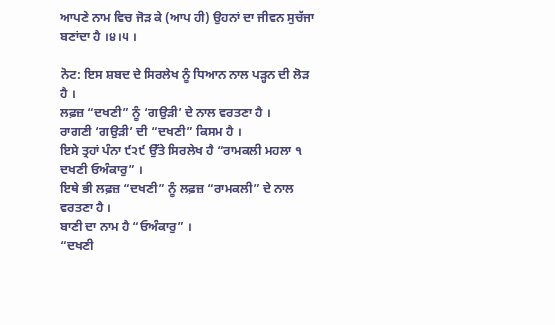ਆਪਣੇ ਨਾਮ ਵਿਚ ਜੋੜ ਕੇ (ਆਪ ਹੀ) ਉਹਨਾਂ ਦਾ ਜੀਵਨ ਸੁਚੱਜਾ ਬਣਾਂਦਾ ਹੈ ।੪।੫ ।

ਨੋਟ: ਇਸ ਸ਼ਬਦ ਦੇ ਸਿਰਲੇਖ ਨੂੰ ਧਿਆਨ ਨਾਲ ਪੜ੍ਹਨ ਦੀ ਲੋੜ ਹੈ ।
ਲਫ਼ਜ਼ “ਦਖਣੀ” ਨੂੰ ‘ਗਉੜੀ’ ਦੇ ਨਾਲ ਵਰਤਣਾ ਹੈ ।
ਰਾਗਣੀ ‘ਗਉੜੀ’ ਦੀ “ਦਖਣੀ” ਕਿਸਮ ਹੈ ।
ਇਸੇ ਤ੍ਰਹਾਂ ਪੰਨਾ ੯੨੯ ਉੱਤੇ ਸਿਰਲੇਖ ਹੈ “ਰਾਮਕਲੀ ਮਹਲਾ ੧ ਦਖਣੀ ਓਅੰਕਾਰੁ” ।
ਇਥੇ ਭੀ ਲਫ਼ਜ਼ “ਦਖਣੀ” ਨੂੰ ਲਫ਼ਜ਼ “ਰਾਮਕਲੀ” ਦੇ ਨਾਲ ਵਰਤਣਾ ਹੈ ।
ਬਾਣੀ ਦਾ ਨਾਮ ਹੈ “ਓਅੰਕਾਰੁ” ।
“ਦਖਣੀ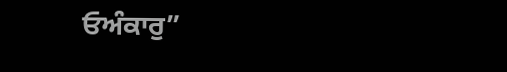ਓਅੰਕਾਰੁ”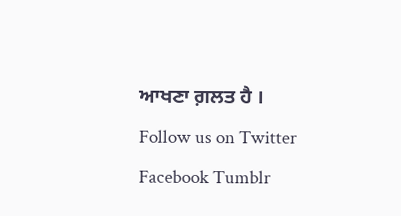ਆਖਣਾ ਗ਼ਲਤ ਹੈ ।
Follow us on Twitter Facebook Tumblr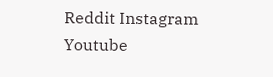Reddit Instagram Youtube